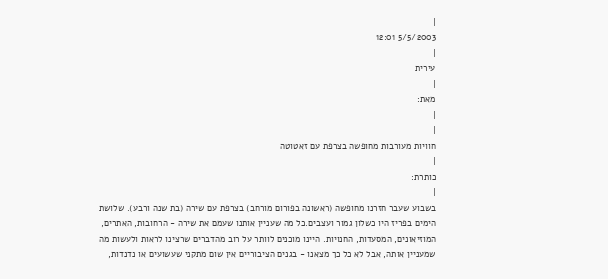|
5/5/2003 12:01
|
עירית
|
מאת:
|
|
חוויות מעורבות מחופשה בצרפת עם זאטוטה
|
כותרת:
|
בשבוע שעבר חזרנו מחופשה (ראשונה בפורום מורחב) בצרפת עם שירה (בת שנה ורבע). שלושת הימים בפריז היו כשלון גמור ועצבים.כל מה שעניין אותנו שעמם את שירה - הרחובות, האתרים, המוזיאונים, המסעדות, החנויות. היינו מוכנים לוותר על רוב מהדברים שרצינו לראות ולעשות מה שמעניין אותה, אבל לא כל כך מצאנו - בגנים הציבוריים אין שום מתקני שעשועים או נדנדות,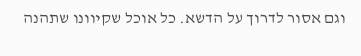וגם אסור לדרוך על הדשא. כל אוכל שקיוונו שתהנה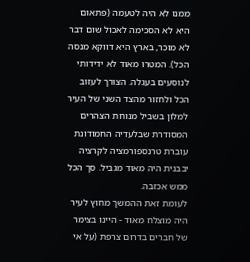ממנו לא היה לטעמה (פתאום היא לא הסכימה לאכול שום דבר לא מוכר, בארץ היא דווקא מנסה הכל). המטרו מאוד לא ידידותי לנוסעים בעגלה. הצורך לעזוב הכל ולחזור מהצד השני של העיר למלון בשביל מנוחת הצהרים המסודרת שבלעדיה החמודונת עוברת טרנספורמציה לקרציה יבבנית היה מאוד מגביל. סך הכל ממש אכזבה.
לעומת זאת ההמשך מחוץ לעיר היה מוצלח מאוד - היינו בצימר של חברים בדרום צרפת (על אי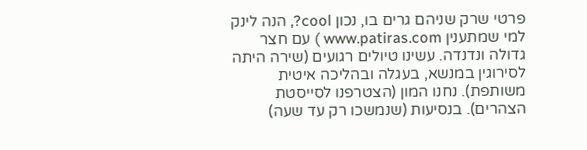פרטי שרק שניהם גרים בו, נכון cool?, הנה לינק למי שמתענין www.patiras.com ) עם חצר גדולה ונדנדה. עשינו טיולים רגועים (שירה היתה לסירוגין במנשא, בעגלה ובהליכה איטית משותפת). נחנו המון (הצטרפנו לסייסטת הצהרים). בנסיעות (שנמשכו רק עד שעה)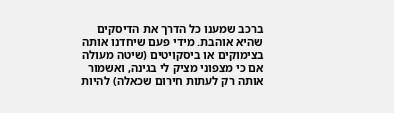ברכב שמענו כל הדרך את הדיסקים שהיא אוהבת. מידי פעם שיחדנו אותה בצימוקים או ביסקויטים (שיטה מעולה אם כי מצפוני מציק לי בגינה, ואשמור אותה רק לעתות חירום שכאלה) להיות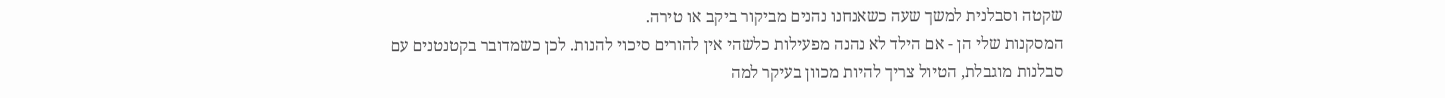שקטה וסבלנית למשך שעה כשאנחנו נהנים מביקור ביקב או טירה.
המסקנות שלי הן - אם הילד לא נהנה מפעילות כלשהי אין להורים סיכוי להנות. לכן כשמדובר בקטנטנים עם סבלנות מוגבלת, הטיול צריך להיות מכוון בעיקר למה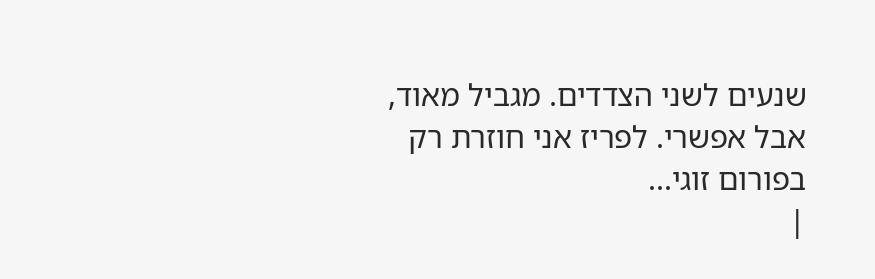שנעים לשני הצדדים. מגביל מאוד, אבל אפשרי. לפריז אני חוזרת רק בפורום זוגי...
|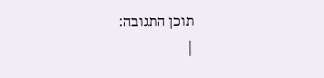תוכן התגובה:
|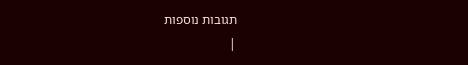תגובות נוספות
|